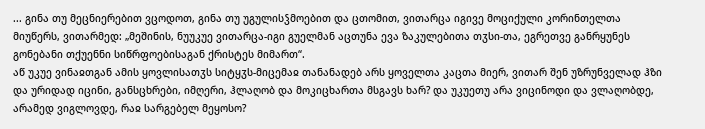... გინა თუ მეცნიერებით ვცოდოთ, გინა თუ უგულისჴმოებით და ცთომით, ვითარცა იგივე მოციქული კორინთელთა მიუწერს, ვითარმედ: „მეშინის, ნუუკუე ვითარცა-იგი გუელმან აცთუნა ევა ზაკულებითა თჳსი-თა, ეგრეთვე განრყუნეს გონებანი თქუენნი სიწრფოებისაგან ქრისტეს მიმართ“.
აწ უკუე ვინაჲთგან ამის ყოვლისათჳს სიტყჳს-მიცემაჲ თანანადებ არს ყოველთა კაცთა მიერ, ვითარ შენ უზრუნველად ჰზი და ურიდად იცინი, განსცხრები, იმღერი, ჰლაღობ და მოკიცხართა მსგავს ხარ? და უკუეთუ არა ვიცინოდი და ვლაღობდე, არამედ ვიგლოვდე, რაჲ სარგებელ მეყოსო?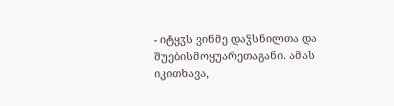- იტყჳს ვინმე დაჴსნილთა და შუებისმოყუარეთაგანი. ამას იკითხავა,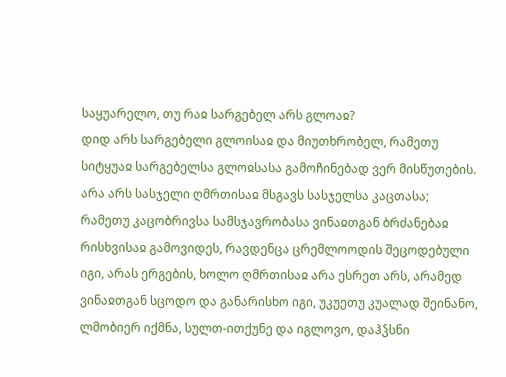საყუარელო, თუ რაჲ სარგებელ არს გლოაჲ?
დიდ არს სარგებელი გლოისაჲ და მიუთხრობელ, რამეთუ სიტყუაჲ სარგებელსა გლოჲსასა გამოჩინებად ვერ მისწუთების. არა არს სასჯელი ღმრთისაჲ მსგავს სასჯელსა კაცთასა; რამეთუ კაცობრივსა სამსჯავრობასა ვინაჲთგან ბრძანებაჲ რისხვისაჲ გამოვიდეს, რავდენცა ცრემლოოდის შეცოდებული იგი, არას ერგების, ხოლო ღმრთისაჲ არა ესრეთ არს, არამედ ვინაჲთგან სცოდო და განარისხო იგი, უკუეთუ კუალად შეინანო, ლმობიერ იქმნა, სულთ-ითქუნე და იგლოვო, დაჰჴსნი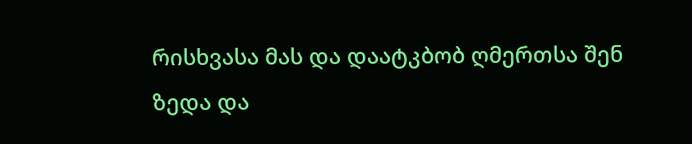რისხვასა მას და დაატკბობ ღმერთსა შენ ზედა და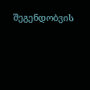შეგენდობვის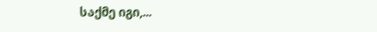საქმე იგი,...